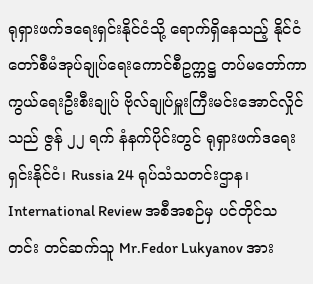ရုရှားဖက်ဒရေးရှင်းနိုင်ငံသို့ ရောက်ရှိနေသည့် နိုင်ငံတော်စီမံအုပ်ချုပ်ရေးကောင်စီဥက္ကဋ္ဌ တပ်မတော်ကာကွယ်ရေးဦးစီးချုပ် ဗိုလ်ချုပ်မှူးကြီးမင်းအောင်လှိုင်သည် ဇွန် ၂၂ ရက် နံနက်ပိုင်းတွင် ရုရှားဖက်ဒရေးရှင်းနိုင်ငံ၊ Russia 24 ရုပ်သံသတင်းဌာန၊ International Review အစီအစဉ်မှ ပင်တိုင်သတင်း တင်ဆက်သူ Mr.Fedor Lukyanov အား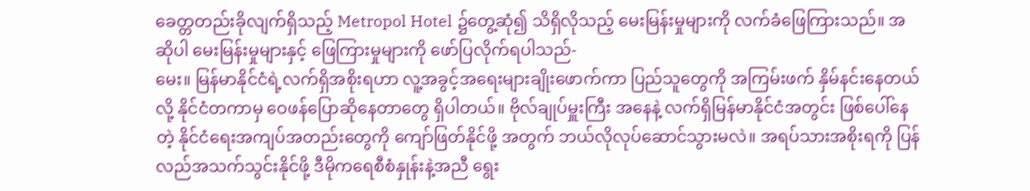ခေတ္တတည်းခိုလျက်ရှိသည့် Metropol Hotel ၌တွေ့ဆုံ၍ သိရှိလိုသည့် မေးမြန်းမှုများကို လက်ခံဖြေကြားသည်။ အဆိုပါ မေးမြန်းမှုများနှင့် ဖြေကြားမှုများကို ဖော်ပြလိုက်ရပါသည်-
မေး။ မြန်မာနိုင်ငံရဲ့လက်ရှိအစိုးရဟာ လူ့အခွင့်အရေးများချိုးဖောက်ကာ ပြည်သူတွေကို အကြမ်းဖက် နှိမ်နင်းနေတယ်လို့ နိုင်ငံတကာမှ ဝေဖန်ပြောဆိုနေတာတွေ ရှိပါတယ်။ ဗိုလ်ချုပ်မှူးကြီး အနေနဲ့ လက်ရှိမြန်မာနိုင်ငံအတွင်း ဖြစ်ပေါ်နေတဲ့ နိုင်ငံရေးအကျပ်အတည်းတွေကို ကျော်ဖြတ်နိုင်ဖို့ အတွက် ဘယ်လိုလုပ်ဆောင်သွားမလဲ။ အရပ်သားအစိုးရကို ပြန်လည်အသက်သွင်းနိုင်ဖို့ ဒီမိုကရေစီစံနှုန်းနဲ့အညီ ရွေး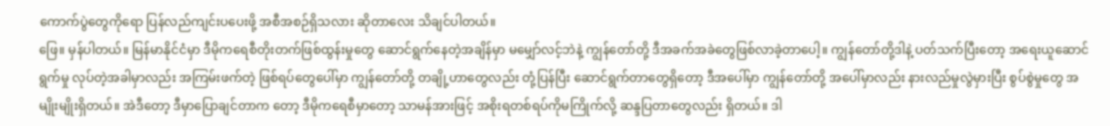ကောက်ပွဲတွေကိုရော ပြန်လည်ကျင်းပပေးဖို့ အစီအစဉ်ရှိသလား ဆိုတာလေး သိချင်ပါတယ်။
ဖြေ။ မှန်ပါတယ်။ မြန်မာနိုင်ငံမှာ ဒီမိုကရေစီတိုးတက်ဖြစ်ထွန်းမှုတွေ ဆောင်ရွက်နေတဲ့အချိန်မှာ မမျှော်လင့်ဘဲနဲ့ ကျွန်တော်တို့ ဒီအခက်အခဲတွေဖြစ်လာခဲ့တာပေါ့။ ကျွန်တော်တို့ဒါနဲ့ ပတ်သက်ပြီးတော့ အရေးယူဆောင်ရွက်မှု လုပ်တဲ့အခါမှာလည်း အကြမ်းဖက်တဲ့ ဖြစ်ရပ်တွေပေါ်မှာ ကျွန်တော်တို့ တချို့ဟာတွေလည်း တုံ့ပြန်ပြီး ဆောင်ရွက်တာတွေရှိတော့ ဒီအပေါ်မှာ ကျွန်တော်တို့ အပေါ်မှာလည်း နားလည်မှုလွဲမှားပြီး စွပ်စွဲမှုတွေ အမျိုးမျိုးရှိတယ်။ အဲဒီတော့ ဒီမှာပြောချင်တာက တော့ ဒီမိုကရေစီမှာတော့ သာမန်အားဖြင့် အစိုးရတစ်ရပ်ကိုမကြိုက်လို့ ဆန္ဒပြတာတွေလည်း ရှိတယ်။ ဒါ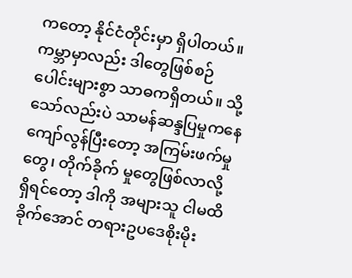ကတော့ နိုင်ငံတိုင်းမှာ ရှိပါတယ်။ ကမ္ဘာမှာလည်း ဒါတွေဖြစ်စဉ် ပေါင်းများစွာ သာဓကရှိတယ်။ သို့သော်လည်းပဲ သာမန်ဆန္ဒပြမှုကနေ ကျော်လွန်ပြီးတော့ အကြမ်းဖက်မှုတွေ၊ တိုက်ခိုက် မှုတွေဖြစ်လာလို့ ရှိရင်တော့ ဒါကို အများသူ ငါမထိခိုက်အောင် တရားဥပဒေစိုးမိုး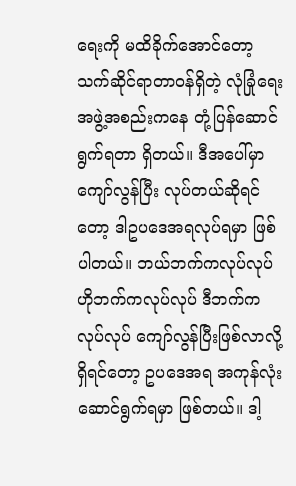ရေးကို မထိခိုက်အောင်တော့ သက်ဆိုင်ရာတာဝန်ရှိတဲ့ လုံခြုံရေး အဖွဲ့အစည်းကနေ တုံ့ပြန်ဆောင်ရွက်ရတာ ရှိတယ်။ ဒီအပေါ်မှာ ကျော်လွန်ပြီး လုပ်တယ်ဆိုရင်တော့ ဒါဥပဒေအရလုပ်ရမှာ ဖြစ်ပါတယ်။ ဘယ်ဘက်ကလုပ်လုပ် ဟိုဘက်ကလုပ်လုပ် ဒီဘက်ကလုပ်လုပ် ကျော်လွန်ပြီးဖြစ်လာလို့ရှိရင်တော့ ဥပဒေအရ အကုန်လုံး ဆောင်ရွက်ရမှာ ဖြစ်တယ်။ ဒါ့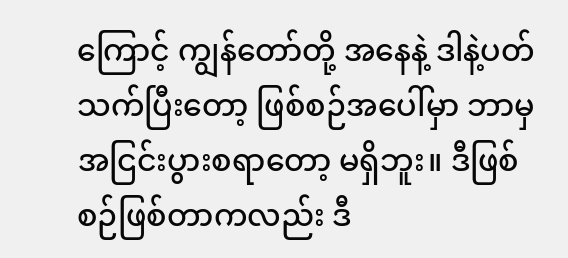ကြောင့် ကျွန်တော်တို့ အနေနဲ့ ဒါနဲ့ပတ်သက်ပြီးတော့ ဖြစ်စဉ်အပေါ်မှာ ဘာမှအငြင်းပွားစရာတော့ မရှိဘူး။ ဒီဖြစ်စဉ်ဖြစ်တာကလည်း ဒီ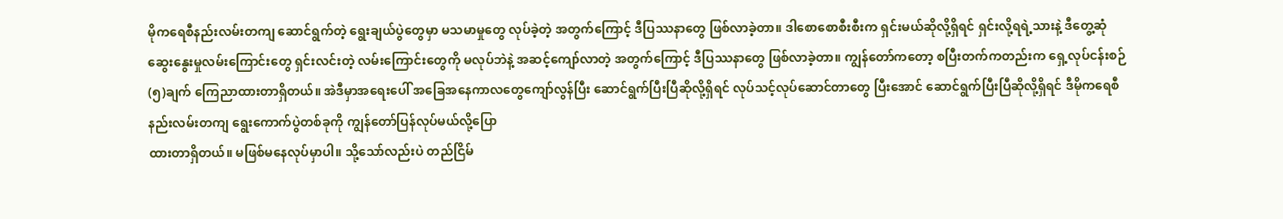မိုကရေစီနည်းလမ်းတကျ ဆောင်ရွက်တဲ့ ရွေးချယ်ပွဲတွေမှာ မသမာမှုတွေ လုပ်ခဲ့တဲ့ အတွက်ကြောင့် ဒီပြဿနာတွေ ဖြစ်လာခဲ့တာ။ ဒါစောစောစီးစီးက ရှင်းမယ်ဆိုလို့ရှိရင် ရှင်းလို့ရရဲ့သားနဲ့ ဒီတွေ့ဆုံ ဆွေးနွေးမှုလမ်းကြောင်းတွေ ရှင်းလင်းတဲ့ လမ်းကြောင်းတွေကို မလုပ်ဘဲနဲ့ အဆင့်ကျော်လာတဲ့ အတွက်ကြောင့် ဒီပြဿနာတွေ ဖြစ်လာခဲ့တာ။ ကျွန်တော်ကတော့ စပြီးတက်ကတည်းက ရှေ့လုပ်ငန်းစဉ် (၅)ချက် ကြေညာထားတာရှိတယ်။ အဲဒီမှာအရေးပေါ် အခြေအနေကာလတွေကျော်လွန်ပြီး ဆောင်ရွက်ပြီးပြီဆိုလို့ရှိရင် လုပ်သင့်လုပ်ဆောင်တာတွေ ပြီးအောင် ဆောင်ရွက်ပြီးပြီဆိုလို့ရှိရင် ဒီမိုကရေစီနည်းလမ်းတကျ ရွေးကောက်ပွဲတစ်ခုကို ကျွန်တော်ပြန်လုပ်မယ်လို့ပြော
ထားတာရှိတယ်။ မဖြစ်မနေလုပ်မှာပါ။ သို့သော်လည်းပဲ တည်ငြိမ်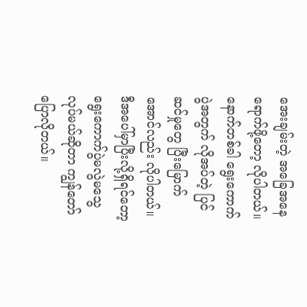အေးချမ်းတဲ့ အခြေအနေ ရောက်ဖို့တော့ လိုပါတယ်။ နောက်တစ်ခါ ရွေးကောက်ပွဲအတွက် လိုအပ်တဲ့ ပြင်ဆင်မှုတွေ ပြီးမြောက်အောင်လည်း လိုပါတယ်။ ဒီအပေါ်မှာပြီးလို့ရှိရင်တော့ ရွေးကောက်ပွဲမလွဲမသွေလုပ်မယ်ဆိုတာ ကျွန်တော်ပြောလိုတယ်။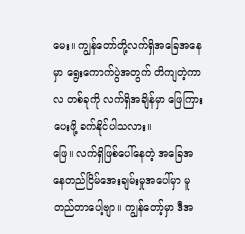မေး။ ကျွန်တော်တို့လက်ရှိအခြေအနေမှာ ရွေးကောက်ပွဲအတွက် တိကျတဲ့ကာလ တစ်ခုကို လက်ရှိအချိန်မှာ ဖြေကြားပေးဖို့ ခက်နိုင်ပါသလား။
ဖြေ။ လက်ရှိဖြစ်ပေါ်နေတဲ့ အခြေအနေတည်ငြိမ်အေးချမ်းမှုအပေါ်မှာ မူတည်တာပေါ့ဗျာ။ ကျွန်တော့်မှာ ဒီအ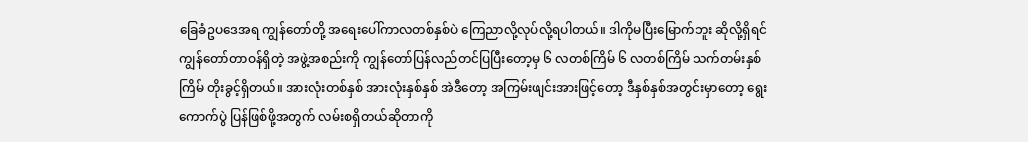ခြေခံဥပဒေအရ ကျွန်တော်တို့ အရေးပေါ်ကာလတစ်နှစ်ပဲ ကြေညာလို့လုပ်လို့ရပါတယ်။ ဒါကိုမပြီးမြောက်ဘူး ဆိုလို့ရှိရင် ကျွန်တော်တာဝန်ရှိတဲ့ အဖွဲ့အစည်းကို ကျွန်တော်ပြန်လည်တင်ပြပြီးတော့မှ ၆ လတစ်ကြိမ် ၆ လတစ်ကြိမ် သက်တမ်းနှစ်ကြိမ် တိုးခွင့်ရှိတယ်။ အားလုံးတစ်နှစ် အားလုံးနှစ်နှစ် အဲဒီတော့ အကြမ်းဖျင်းအားဖြင့်တော့ ဒီနှစ်နှစ်အတွင်းမှာတော့ ရွေးကောက်ပွဲ ပြန်ဖြစ်ဖို့အတွက် လမ်းစရှိတယ်ဆိုတာကို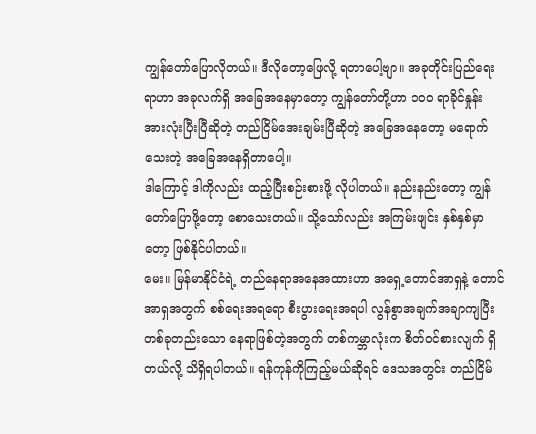ကျွန်တော်ပြောလိုတယ်။ ဒီလိုတော့ဖြေလို့ ရတာပေါ့ဗျာ။ အခုတိုင်းပြည်ရေးရာဟာ အခုလက်ရှိ အခြေအနေမှာတော့ ကျွန်တော်တို့ဟာ ၁၀၀ ရာခိုင်နှုန်း အားလုံးပြီးပြီဆိုတဲ့ တည်ငြိမ်အေးချမ်းပြီဆိုတဲ့ အခြေအနေတော့ မရောက်သေးတဲ့ အခြေအနေရှိတာပေါ့။
ဒါကြောင့် ဒါကိုလည်း ထည့်ပြီးစဉ်းစားဖို့ လိုပါတယ်။ နည်းနည်းတော့ ကျွန်တော်ပြောဖို့တော့ စောသေးတယ်။ သို့သော်လည်း အကြမ်းဖျင်း နှစ်နှစ်မှာတော့ ဖြစ်နိုင်ပါတယ်။
မေး။ မြန်မာနိုင်ငံရဲ့ တည်နေရာအနေအထားဟာ အရှေ့တောင်အာရှနဲ့ တောင်အာရှအတွက် စစ်ရေးအရရော စီးပွားရေးအရပါ လွန်စွာအချက်အချာကျပြီး တစ်ခုတည်းသော နေရာဖြစ်တဲ့အတွက် တစ်ကမ္ဘာလုံးက စိတ်ဝင်စားလျက် ရှိတယ်လို့ သိရှိရပါတယ်။ ရန်ကုန်ကိုကြည့်မယ်ဆိုရင် ဒေသအတွင်း တည်ငြိမ်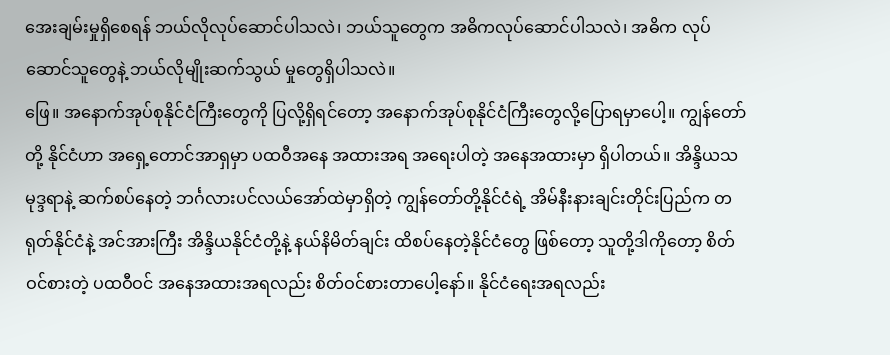အေးချမ်းမှုရှိစေရန် ဘယ်လိုလုပ်ဆောင်ပါသလဲ၊ ဘယ်သူတွေက အဓိကလုပ်ဆောင်ပါသလဲ၊ အဓိက လုပ်ဆောင်သူတွေနဲ့ ဘယ်လိုမျိုးဆက်သွယ် မှုတွေရှိပါသလဲ။
ဖြေ။ အနောက်အုပ်စုနိုင်ငံကြီးတွေကို ပြလို့ရှိရင်တော့ အနောက်အုပ်စုနိုင်ငံကြီးတွေလို့ပြောရမှာပေါ့။ ကျွန်တော်တို့ နိုင်ငံဟာ အရှေ့တောင်အာရှမှာ ပထဝီအနေ အထားအရ အရေးပါတဲ့ အနေအထားမှာ ရှိပါတယ်။ အိန္ဒိယသမုဒ္ဒရာနဲ့ ဆက်စပ်နေတဲ့ ဘင်္ဂလားပင်လယ်အော်ထဲမှာရှိတဲ့ ကျွန်တော်တို့နိုင်ငံရဲ့ အိမ်နီးနားချင်းတိုင်းပြည်က တရုတ်နိုင်ငံနဲ့ အင်အားကြီး အိန္ဒိယနိုင်ငံတို့နဲ့ နယ်နိမိတ်ချင်း ထိစပ်နေတဲ့နိုင်ငံတွေ ဖြစ်တော့ သူတို့ဒါကိုတော့ စိတ်ဝင်စားတဲ့ ပထဝီဝင် အနေအထားအရလည်း စိတ်ဝင်စားတာပေါ့နော်။ နိုင်ငံရေးအရလည်း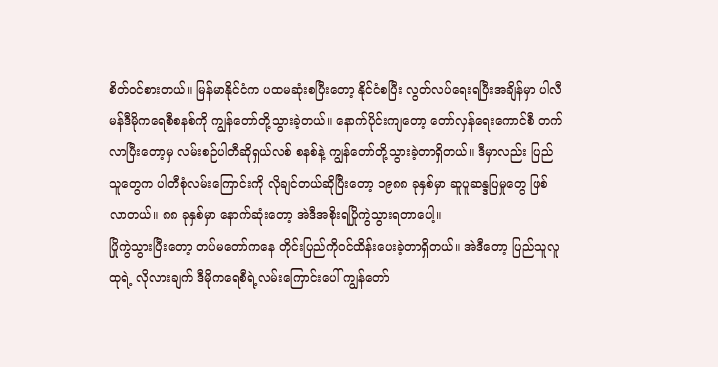စိတ်ဝင်စားတယ်။ မြန်မာနိုင်ငံက ပထမဆုံးစပြီးတော့ နိုင်ငံစပြီး လွတ်လပ်ရေးရပြီးအချိန်မှာ ပါလီမန်ဒီမိုကရေစီစနစ်ကို ကျွန်တော်တို့သွားခဲ့တယ်။ နောက်ပိုင်းကျတော့ တော်လှန်ရေးကောင်စီ တက်လာပြီးတော့မှ လမ်းစဉ်ပါတီဆိုရှယ်လစ် စနစ်နဲ့ ကျွန်တော်တို့သွားခဲ့တာရှိတယ်။ ဒီမှာလည်း ပြည်သူတွေက ပါတီစုံလမ်းကြောင်းကို လိုချင်တယ်ဆိုပြီးတော့ ၁၉၈၈ ခုနှစ်မှာ ဆူပူဆန္ဒပြမှုတွေ ဖြစ်လာတယ်။ ၈၈ ခုနှစ်မှာ နောက်ဆုံးတော့ အဲဒီအစိုးရပြိုကွဲသွားရတာပေါ့။
ပြိုကွဲသွားပြီးတော့ တပ်မတော်ကနေ တိုင်းပြည်ကိုဝင်ထိန်းပေးခဲ့တာရှိတယ်။ အဲဒီတော့ ပြည်သူလူထုရဲ့ လိုလားချက် ဒီမိုကရေစီရဲ့လမ်းကြောင်းပေါ် ကျွန်တော်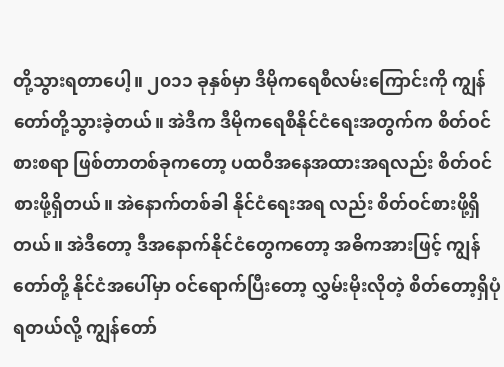တို့သွားရတာပေါ့။ ၂၀၁၁ ခုနှစ်မှာ ဒီမိုကရေစီလမ်းကြောင်းကို ကျွန်တော်တို့သွားခဲ့တယ်။ အဲဒီက ဒီမိုကရေစီနိုင်ငံရေးအတွက်က စိတ်ဝင်စားစရာ ဖြစ်တာတစ်ခုကတော့ ပထဝီအနေအထားအရလည်း စိတ်ဝင်စားဖို့ရှိတယ်။ အဲနောက်တစ်ခါ နိုင်ငံရေးအရ လည်း စိတ်ဝင်စားဖို့ရှိတယ်။ အဲဒီတော့ ဒီအနောက်နိုင်ငံတွေကတော့ အဓိကအားဖြင့် ကျွန်တော်တို့ နိုင်ငံအပေါ်မှာ ဝင်ရောက်ပြီးတော့ လွှမ်းမိုးလိုတဲ့ စိတ်တော့ရှိပုံ ရတယ်လို့ ကျွန်တော်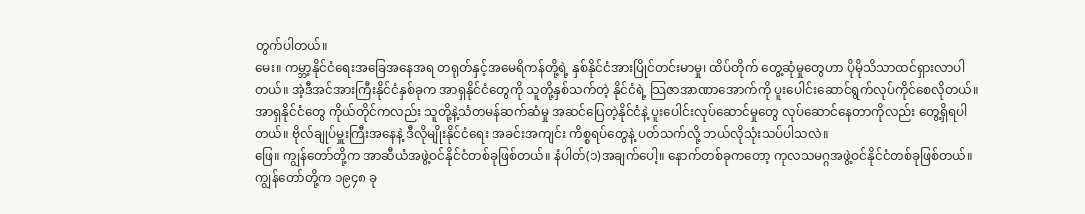တွက်ပါတယ်။
မေး။ ကမ္ဘာ့နိုင်ငံရေးအခြေအနေအရ တရုတ်နှင့်အမေရိကန်တို့ရဲ့ နှစ်နိုင်ငံအားပြိုင်တင်းမာမှု၊ ထိပ်တိုက် တွေ့ဆုံမှုတွေဟာ ပိုမိုသိသာထင်ရှားလာပါတယ်။ အဲ့ဒီအင်အားကြီးနိုင်ငံနှစ်ခုက အာရှနိုင်ငံတွေကို သူတို့နှစ်သက်တဲ့ နိုင်ငံရဲ့ သြဇာအာဏာအောက်ကို ပူးပေါင်းဆောင်ရွက်လုပ်ကိုင်စေလိုတယ်။ အာရှနိုင်ငံတွေ ကိုယ်တိုင်ကလည်း သူတို့နဲ့သံတမန်ဆက်ဆံမှု အဆင်ပြေတဲ့နိုင်ငံနဲ့ ပူးပေါင်းလုပ်ဆောင်မှုတွေ လုပ်ဆောင်နေတာကိုလည်း တွေ့ရှိရပါတယ်။ ဗိုလ်ချုပ်မှူးကြီးအနေနဲ့ ဒီလိုမျိုးနိုင်ငံရေး အခင်းအကျင်း ကိစ္စရပ်တွေနဲ့ ပတ်သက်လို့ ဘယ်လိုသုံးသပ်ပါသလဲ။
ဖြေ။ ကျွန်တော်တို့က အာဆီယံအဖွဲ့ဝင်နိုင်ငံတစ်ခုဖြစ်တယ်။ နံပါတ်(၁)အချက်ပေါ့။ နောက်တစ်ခုကတော့ ကုလသမဂ္ဂအဖွဲ့ဝင်နိုင်ငံတစ်ခုဖြစ်တယ်။ ကျွန်တော်တို့က ၁၉၄၈ ခု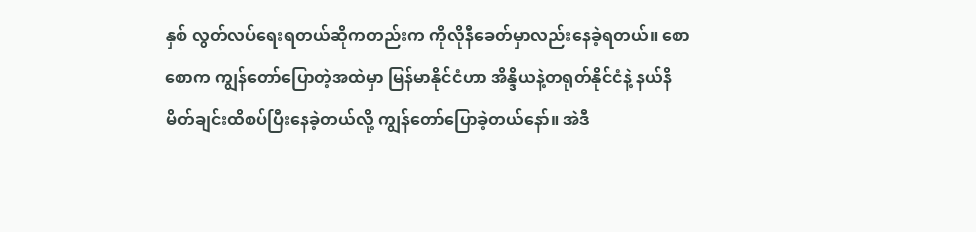နှစ် လွတ်လပ်ရေးရတယ်ဆိုကတည်းက ကိုလိုနီခေတ်မှာလည်းနေခဲ့ရတယ်။ စောစောက ကျွန်တော်ပြောတဲ့အထဲမှာ မြန်မာနိုင်ငံဟာ အိန္ဒိယနဲ့တရုတ်နိုင်ငံနဲ့ နယ်နိမိတ်ချင်းထိစပ်ပြီးနေခဲ့တယ်လို့ ကျွန်တော်ပြောခဲ့တယ်နော်။ အဲဒီ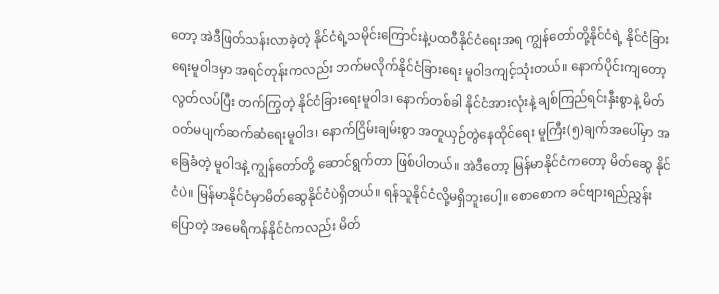တော့ အဲဒီဖြတ်သန်းလာခဲ့တဲ့ နိုင်ငံရဲ့သမိုင်းကြောင်းနဲ့ပထဝီနိုင်ငံရေးအရ ကျွန်တော်တို့နိုင်ငံရဲ့ နိုင်ငံခြားရေးမူဝါဒမှာ အရင်တုန်းကလည်း ဘက်မလိုက်နိုင်ငံခြားရေး မူဝါဒကျင့်သုံးတယ်။ နောက်ပိုင်းကျတော့ လွတ်လပ်ပြီး တက်ကြွတဲ့ နိုင်ငံခြားရေးမူဝါဒ၊ နောက်တစ်ခါ နိုင်ငံအားလုံးနဲ့ ချစ်ကြည်ရင်းနှီးစွာနဲ့ မိတ်ဝတ်မပျက်ဆက်ဆံရေးမူဝါဒ၊ နောက်ငြိမ်းချမ်းစွာ အတူယှဉ်တွဲနေထိုင်ရေး မူကြီး(၅)ချက်အပေါ်မှာ အခြေခံတဲ့ မူဝါဒနဲ့ ကျွန်တော်တို့ ဆောင်ရွက်တာ ဖြစ်ပါတယ်။ အဲဒီတော့ မြန်မာနိုင်ငံကတော့ မိတ်ဆွေ နိုင်ငံပဲ။ မြန်မာနိုင်ငံမှာမိတ်ဆွေနိုင်ငံပဲရှိတယ်။ ရန်သူနိုင်ငံလို့မရှိဘူးပေါ့။ စောစောက ခင်ဗျားရည်ညွှန်းပြောတဲ့ အမေရိကန်နိုင်ငံကလည်း မိတ်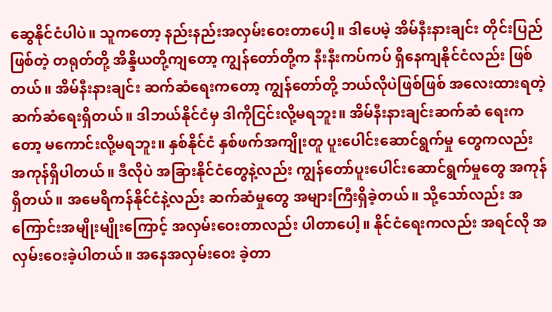ဆွေနိုင်ငံပါပဲ။ သူကတော့ နည်းနည်းအလှမ်းဝေးတာပေါ့။ ဒါပေမဲ့ အိမ်နီးနားချင်း တိုင်းပြည်ဖြစ်တဲ့ တရုတ်တို့ အိန္ဒိယတို့ကျတော့ ကျွန်တော်တို့က နီးနီးကပ်ကပ် ရှိနေကျနိုင်ငံလည်း ဖြစ်တယ်။ အိမ်နီးနားချင်း ဆက်ဆံရေးကတော့ ကျွန်တော်တို့ ဘယ်လိုပဲဖြစ်ဖြစ် အလေးထားရတဲ့ ဆက်ဆံရေးရှိတယ်။ ဒါဘယ်နိုင်ငံမှ ဒါကိုငြင်းလို့မရဘူး။ အိမ်နီးနားချင်းဆက်ဆံ ရေးကတော့ မကောင်းလို့မရဘူး။ နှစ်နိုင်ငံ နှစ်ဖက်အကျိုးတူ ပူးပေါင်းဆောင်ရွက်မှု တွေကလည်း အကုန်ရှိပါတယ်။ ဒီလိုပဲ အခြားနိုင်ငံတွေနဲ့လည်း ကျွန်တော်ပူးပေါင်းဆောင်ရွက်မှုတွေ အကုန်ရှိတယ်။ အမေရိကန်နိုင်ငံနဲ့လည်း ဆက်ဆံမှုတွေ အများကြီးရှိခဲ့တယ်။ သို့သော်လည်း အကြောင်းအမျိုးမျိုးကြောင့် အလှမ်းဝေးတာလည်း ပါတာပေါ့။ နိုင်ငံရေးကလည်း အရင်လို အလှမ်းဝေးခဲ့ပါတယ်။ အနေအလှမ်းဝေး ခဲ့တာ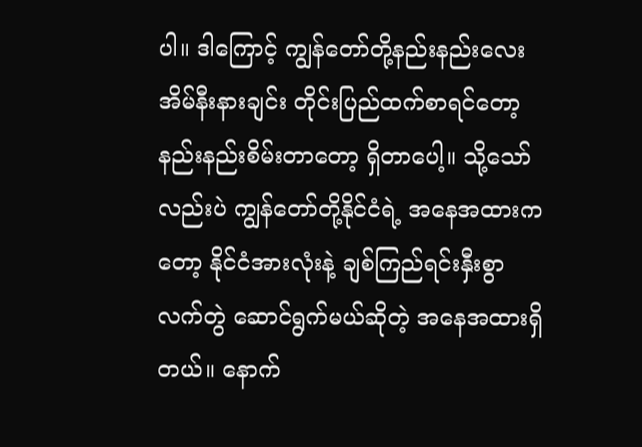ပါ။ ဒါကြောင့် ကျွန်တော်တို့နည်းနည်းလေး အိမ်နီးနားချင်း တိုင်းပြည်ထက်စာရင်တော့ နည်းနည်းစိမ်းတာတော့ ရှိတာပေါ့။ သို့သော်လည်းပဲ ကျွန်တော်တို့နိုင်ငံရဲ့ အနေအထားကတော့ နိုင်ငံအားလုံးနဲ့ ချစ်ကြည်ရင်းနှီးစွာ လက်တွဲ ဆောင်ရွက်မယ်ဆိုတဲ့ အနေအထားရှိတယ်။ နောက်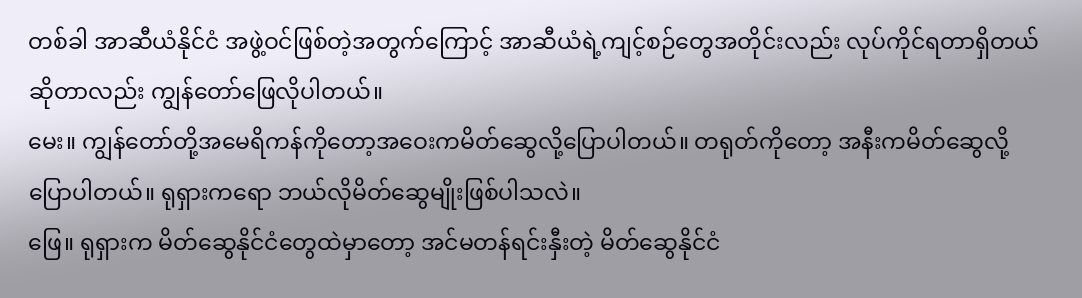တစ်ခါ အာဆီယံနိုင်ငံ အဖွဲ့ဝင်ဖြစ်တဲ့အတွက်ကြောင့် အာဆီယံရဲ့ကျင့်စဉ်တွေအတိုင်းလည်း လုပ်ကိုင်ရတာရှိတယ်ဆိုတာလည်း ကျွန်တော်ဖြေလိုပါတယ်။
မေး။ ကျွန်တော်တို့အမေရိကန်ကိုတော့အဝေးကမိတ်ဆွေလို့ပြောပါတယ်။ တရုတ်ကိုတော့ အနီးကမိတ်ဆွေလို့ ပြောပါတယ်။ ရုရှားကရော ဘယ်လိုမိတ်ဆွေမျိုးဖြစ်ပါသလဲ။
ဖြေ။ ရုရှားက မိတ်ဆွေနိုင်ငံတွေထဲမှာတော့ အင်မတန်ရင်းနှီးတဲ့ မိတ်ဆွေနိုင်ငံ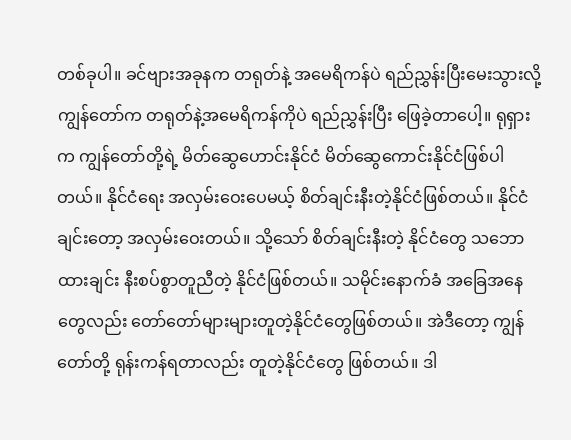တစ်ခုပါ။ ခင်ဗျားအခုနက တရုတ်နဲ့ အမေရိကန်ပဲ ရည်ညွှန်းပြီးမေးသွားလို့ ကျွန်တော်က တရုတ်နဲ့အမေရိကန်ကိုပဲ ရည်ညွှန်းပြီး ဖြေခဲ့တာပေါ့။ ရုရှားက ကျွန်တော်တို့ရဲ့ မိတ်ဆွေဟောင်းနိုင်ငံ မိတ်ဆွေကောင်းနိုင်ငံဖြစ်ပါတယ်။ နိုင်ငံရေး အလှမ်းဝေးပေမယ့် စိတ်ချင်းနီးတဲ့နိုင်ငံဖြစ်တယ်။ နိုင်ငံချင်းတော့ အလှမ်းဝေးတယ်။ သို့သော် စိတ်ချင်းနီးတဲ့ နိုင်ငံတွေ သဘောထားချင်း နီးစပ်စွာတူညီတဲ့ နိုင်ငံဖြစ်တယ်။ သမိုင်းနောက်ခံ အခြေအနေတွေလည်း တော်တော်များများတူတဲ့နိုင်ငံတွေဖြစ်တယ်။ အဲဒီတော့ ကျွန်တော်တို့ ရုန်းကန်ရတာလည်း တူတဲ့နိုင်ငံတွေ ဖြစ်တယ်။ ဒါ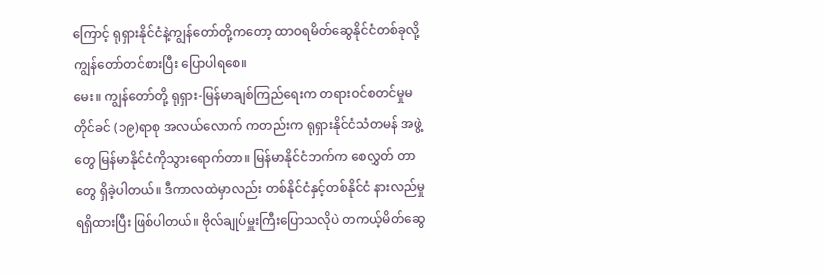ကြောင့် ရုရှားနိုင်ငံနဲ့ကျွန်တော်တို့ကတော့ ထာဝရမိတ်ဆွေနိုင်ငံတစ်ခုလို့ ကျွန်တော်တင်စားပြီး ပြောပါရစေ။
မေး။ ကျွန်တော်တို့ ရုရှား-မြန်မာချစ်ကြည်ရေးက တရားဝင်စတင်မှုမတိုင်ခင် (၁၉)ရာစု အလယ်လောက် ကတည်းက ရုရှားနိုင်ငံသံတမန် အဖွဲ့တွေ မြန်မာနိုင်ငံကိုသွားရောက်တာ။ မြန်မာနိုင်ငံဘက်က စေလွှတ် တာတွေ ရှိခဲ့ပါတယ်။ ဒီကာလထဲမှာလည်း တစ်နိုင်ငံနှင့်တစ်နိုင်ငံ နားလည်မှု ရရှိထားပြီး ဖြစ်ပါတယ်။ ဗိုလ်ချုပ်မှူးကြီးပြောသလိုပဲ တကယ့်မိတ်ဆွေ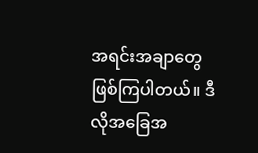အရင်းအချာတွေဖြစ်ကြပါတယ်။ ဒီလိုအခြေအ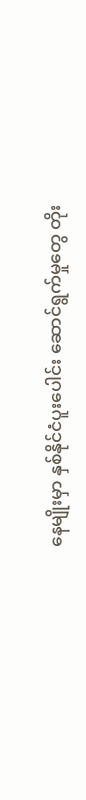နေမျိုးမှာ နှစ်နိုင်ငံပူးပေါင်း ဆောင်ရွက်မှုတွေ တိုး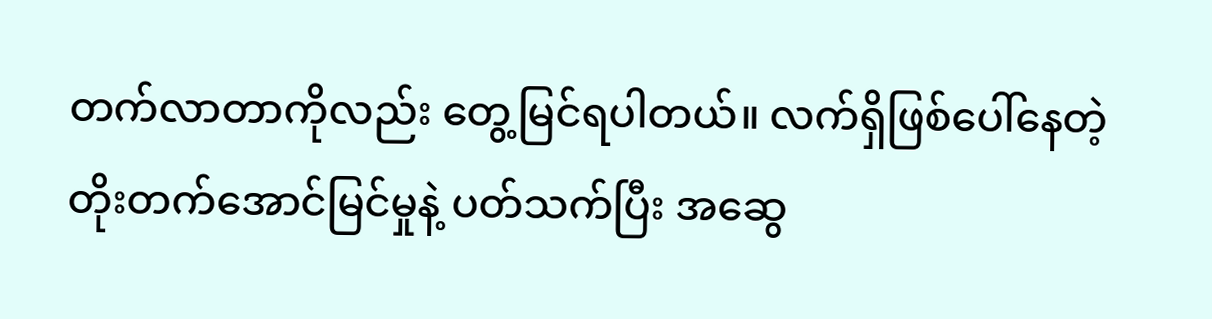တက်လာတာကိုလည်း တွေ့မြင်ရပါတယ်။ လက်ရှိဖြစ်ပေါ်နေတဲ့ တိုးတက်အောင်မြင်မှုနဲ့ ပတ်သက်ပြီး အဆွေ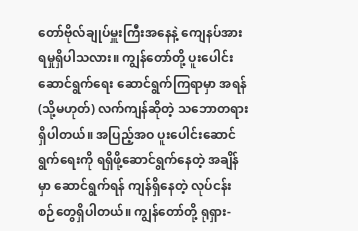တော်ဗိုလ်ချုပ်မှူးကြီးအနေနဲ့ ကျေနပ်အားရမှုရှိပါသလား။ ကျွန်တော်တို့ ပူးပေါင်းဆောင်ရွက်ရေး ဆောင်ရွက်ကြရာမှာ အရန် (သို့မဟုတ်) လက်ကျန်ဆိုတဲ့ သဘောတရားရှိပါတယ်။ အပြည့်အဝ ပူးပေါင်းဆောင်ရွက်ရေးကို ရရှိဖို့ဆောင်ရွက်နေတဲ့ အချိန်မှာ ဆောင်ရွက်ရန် ကျန်ရှိနေတဲ့ လုပ်ငန်းစဉ်တွေရှိပါတယ်။ ကျွန်တော်တို့ ရုရှား-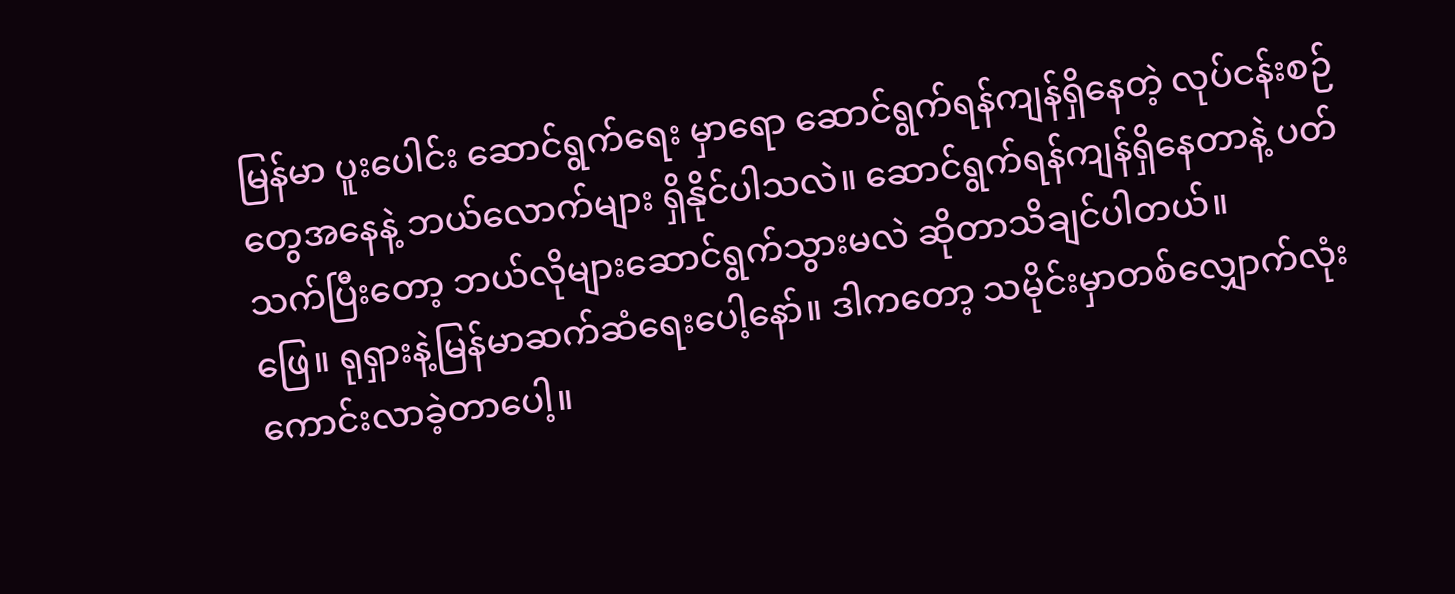မြန်မာ ပူးပေါင်း ဆောင်ရွက်ရေး မှာရော ဆောင်ရွက်ရန်ကျန်ရှိနေတဲ့ လုပ်ငန်းစဉ်တွေအနေနဲ့ ဘယ်လောက်များ ရှိနိုင်ပါသလဲ။ ဆောင်ရွက်ရန်ကျန်ရှိနေတာနဲ့ ပတ်သက်ပြီးတော့ ဘယ်လိုများဆောင်ရွက်သွားမလဲ ဆိုတာသိချင်ပါတယ်။
ဖြေ။ ရုရှားနဲ့မြန်မာဆက်ဆံရေးပေါ့နော်။ ဒါကတော့ သမိုင်းမှာတစ်လျှောက်လုံး ကောင်းလာခဲ့တာပေါ့။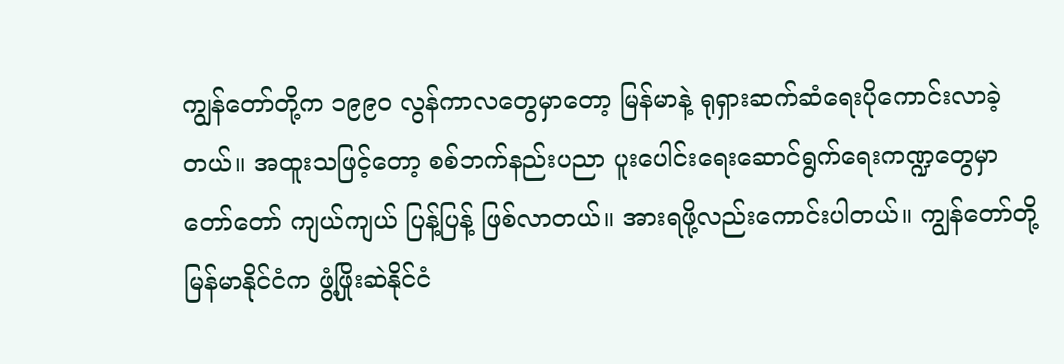ကျွန်တော်တို့က ၁၉၉၀ လွန်ကာလတွေမှာတော့ မြန်မာနဲ့ ရုရှားဆက်ဆံရေးပိုကောင်းလာခဲ့တယ်။ အထူးသဖြင့်တော့ စစ်ဘက်နည်းပညာ ပူးပေါင်းရေးဆောင်ရွက်ရေးကဏ္ဍတွေမှာ တော်တော် ကျယ်ကျယ် ပြန့်ပြန့် ဖြစ်လာတယ်။ အားရဖို့လည်းကောင်းပါတယ်။ ကျွန်တော်တို့မြန်မာနိုင်ငံက ဖွံ့ဖြိုးဆဲနိုင်ငံ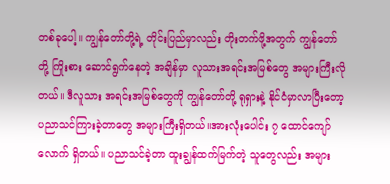တစ်ခုပေါ့။ ကျွန်တော်တို့ရဲ့ တိုင်းပြည်မှာလည်း တိုးတက်ဖို့အတွက် ကျွန်တော်တို့ ကြိုးစား ဆောင်ရွက်နေတဲ့ အချိန်မှာ လူသားအရင်းအမြစ်တွေ အများကြီးလိုတယ်။ ဒီလူသား အရင်းအမြစ်တွေကို ကျွန်တော်တို့ ရုရှားနဲ့ နိုင်ငံမှာလာပြီးတော့ ပညာသင်ကြားခဲ့တာတွေ အများကြီးရှိတယ်။အားလုံးပေါင်း ၇ ထောင်ကျော်လောက် ရှိတယ်။ ပညာသင်ခဲ့တာ ထူးချွန်ထက်မြက်တဲ့ သူတွေလည်း အများ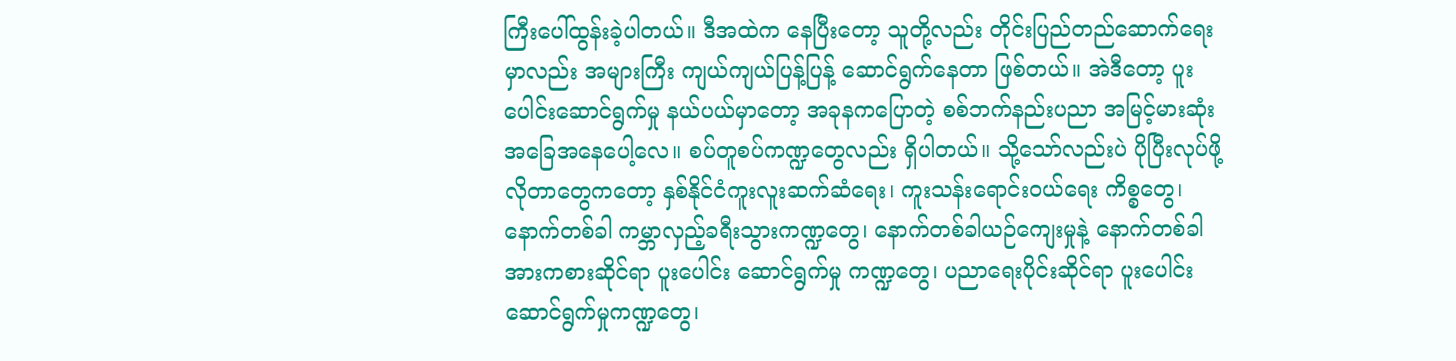ကြီးပေါ်ထွန်းခဲ့ပါတယ်။ ဒီအထဲက နေပြီးတော့ သူတို့လည်း တိုင်းပြည်တည်ဆောက်ရေး မှာလည်း အများကြီး ကျယ်ကျယ်ပြန့်ပြန့် ဆောင်ရွက်နေတာ ဖြစ်တယ်။ အဲဒီတော့ ပူးပေါင်းဆောင်ရွက်မှု နယ်ပယ်မှာတော့ အခုနကပြောတဲ့ စစ်ဘက်နည်းပညာ အမြင့်မားဆုံး အခြေအနေပေါ့လေ။ စပ်တူစပ်ကဏ္ဍတွေလည်း ရှိပါတယ်။ သို့သော်လည်းပဲ ပိုပြီးလုပ်ဖို့ လိုတာတွေကတော့ နှစ်နိုင်ငံကူးလူးဆက်ဆံရေး၊ ကူးသန်းရောင်းဝယ်ရေး ကိစ္စတွေ၊ နောက်တစ်ခါ ကမ္ဘာလှည့်ခရီးသွားကဏ္ဍတွေ၊ နောက်တစ်ခါယဉ်ကျေးမှုနဲ့ နောက်တစ်ခါ အားကစားဆိုင်ရာ ပူးပေါင်း ဆောင်ရွက်မှု ကဏ္ဍတွေ၊ ပညာရေးပိုင်းဆိုင်ရာ ပူးပေါင်းဆောင်ရွက်မှုကဏ္ဍတွေ၊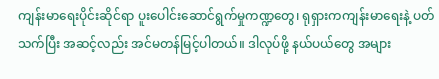ကျန်းမာရေးပိုင်းဆိုင်ရာ ပူးပေါင်းဆောင်ရွက်မှုကဏ္ဍတွေ၊ ရုရှားကကျန်းမာရေးနဲ့ ပတ်သက်ပြီး အဆင့်လည်း အင်မတန်မြင့်ပါတယ်။ ဒါလုပ်ဖို့ နယ်ပယ်တွေ အများ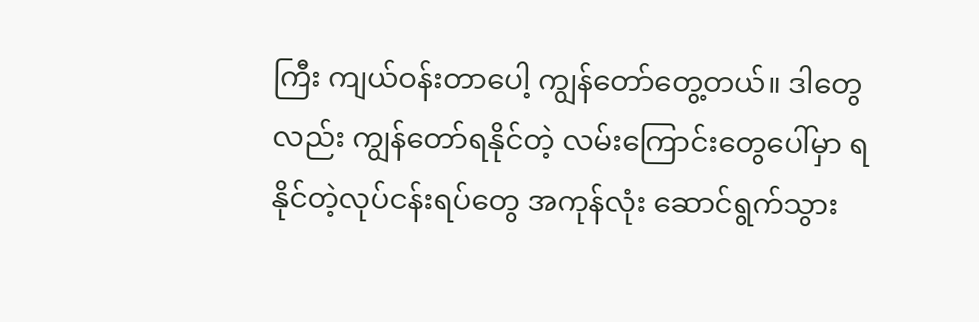ကြီး ကျယ်ဝန်းတာပေါ့ ကျွန်တော်တွေ့တယ်။ ဒါတွေလည်း ကျွန်တော်ရနိုင်တဲ့ လမ်းကြောင်းတွေပေါ်မှာ ရနိုင်တဲ့လုပ်ငန်းရပ်တွေ အကုန်လုံး ဆောင်ရွက်သွား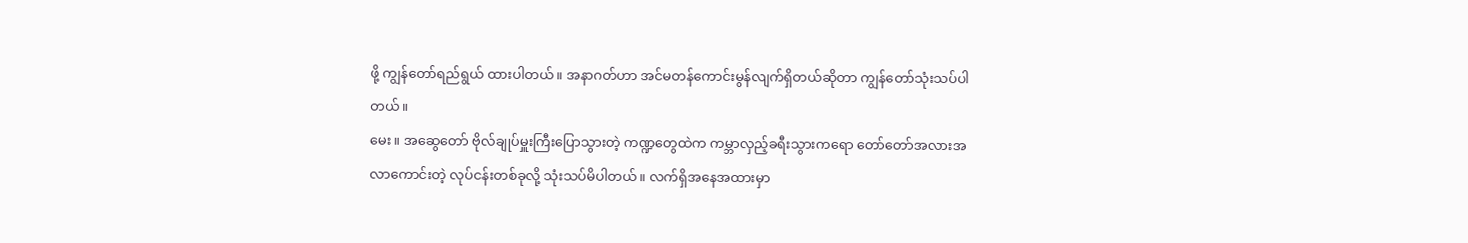ဖို့ ကျွန်တော်ရည်ရွယ် ထားပါတယ်။ အနာဂတ်ဟာ အင်မတန်ကောင်းမွန်လျက်ရှိတယ်ဆိုတာ ကျွန်တော်သုံးသပ်ပါတယ်။
မေး။ အဆွေတော် ဗိုလ်ချုပ်မှူးကြီးပြောသွားတဲ့ ကဏ္ဍတွေထဲက ကမ္ဘာလှည့်ခရီးသွားကရော တော်တော်အလားအလာကောင်းတဲ့ လုပ်ငန်းတစ်ခုလို့ သုံးသပ်မိပါတယ်။ လက်ရှိအနေအထားမှာ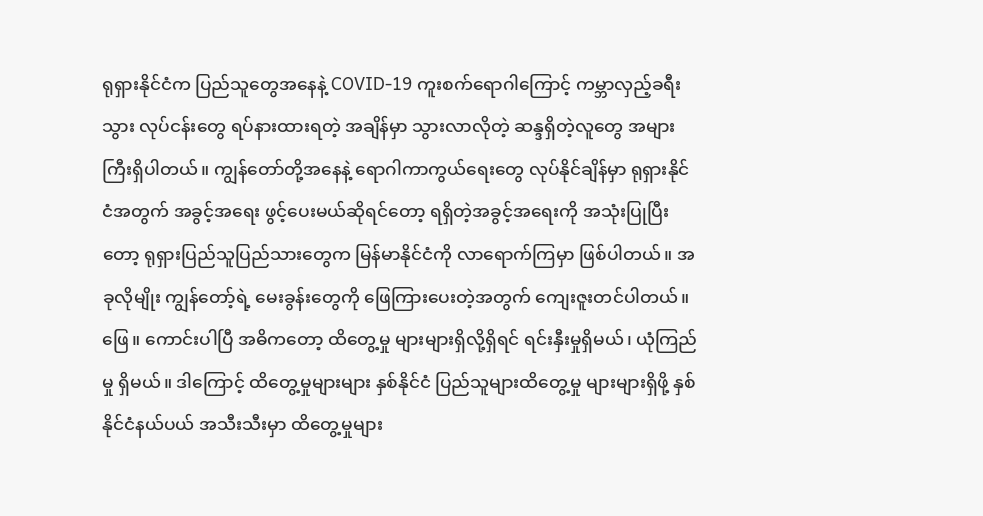ရုရှားနိုင်ငံက ပြည်သူတွေအနေနဲ့ COVID-19 ကူးစက်ရောဂါကြောင့် ကမ္ဘာလှည့်ခရီးသွား လုပ်ငန်းတွေ ရပ်နားထားရတဲ့ အချိန်မှာ သွားလာလိုတဲ့ ဆန္ဒရှိတဲ့လူတွေ အများကြီးရှိပါတယ်။ ကျွန်တော်တို့အနေနဲ့ ရောဂါကာကွယ်ရေးတွေ လုပ်နိုင်ချိန်မှာ ရုရှားနိုင်ငံအတွက် အခွင့်အရေး ဖွင့်ပေးမယ်ဆိုရင်တော့ ရရှိတဲ့အခွင့်အရေးကို အသုံးပြုပြီးတော့ ရုရှားပြည်သူပြည်သားတွေက မြန်မာနိုင်ငံကို လာရောက်ကြမှာ ဖြစ်ပါတယ်။ အခုလိုမျိုး ကျွန်တော့်ရဲ့ မေးခွန်းတွေကို ဖြေကြားပေးတဲ့အတွက် ကျေးဇူးတင်ပါတယ်။
ဖြေ။ ကောင်းပါပြီ အဓိကတော့ ထိတွေ့မှု များများရှိလို့ရှိရင် ရင်းနှီးမှုရှိမယ်၊ ယုံကြည်မှု ရှိမယ်။ ဒါကြောင့် ထိတွေ့မှုများများ နှစ်နိုင်ငံ ပြည်သူများထိတွေ့မှု များများရှိဖို့ နှစ်နိုင်ငံနယ်ပယ် အသီးသီးမှာ ထိတွေ့မှုများ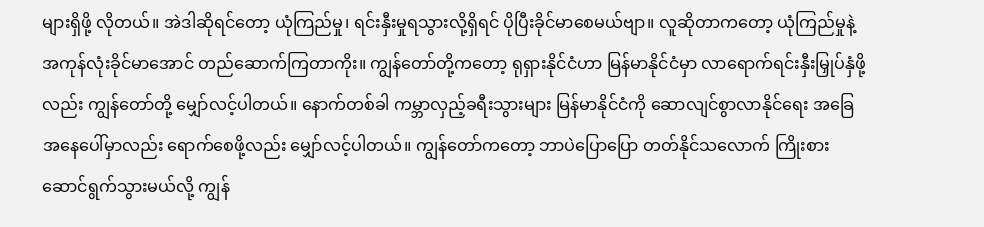များရှိဖို့ လိုတယ်။ အဲဒါဆိုရင်တော့ ယုံကြည်မှု၊ ရင်းနှီးမှုရသွားလို့ရှိရင် ပိုပြီးခိုင်မာစေမယ်ဗျာ။ လူဆိုတာကတော့ ယုံကြည်မှုနဲ့ အကုန်လုံးခိုင်မာအောင် တည်ဆောက်ကြတာကိုး။ ကျွန်တော်တို့ကတော့ ရုရှားနိုင်ငံဟာ မြန်မာနိုင်ငံမှာ လာရောက်ရင်းနှီးမြှုပ်နှံဖို့လည်း ကျွန်တော်တို့ မျှော်လင့်ပါတယ်။ နောက်တစ်ခါ ကမ္ဘာလှည့်ခရီးသွားများ မြန်မာနိုင်ငံကို ဆောလျင်စွာလာနိုင်ရေး အခြေအနေပေါ်မှာလည်း ရောက်စေဖို့လည်း မျှော်လင့်ပါတယ်။ ကျွန်တော်ကတော့ ဘာပဲပြောပြော တတ်နိုင်သလောက် ကြိုးစားဆောင်ရွက်သွားမယ်လို့ ကျွန်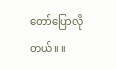တော်ပြောလိုတယ်။ ။